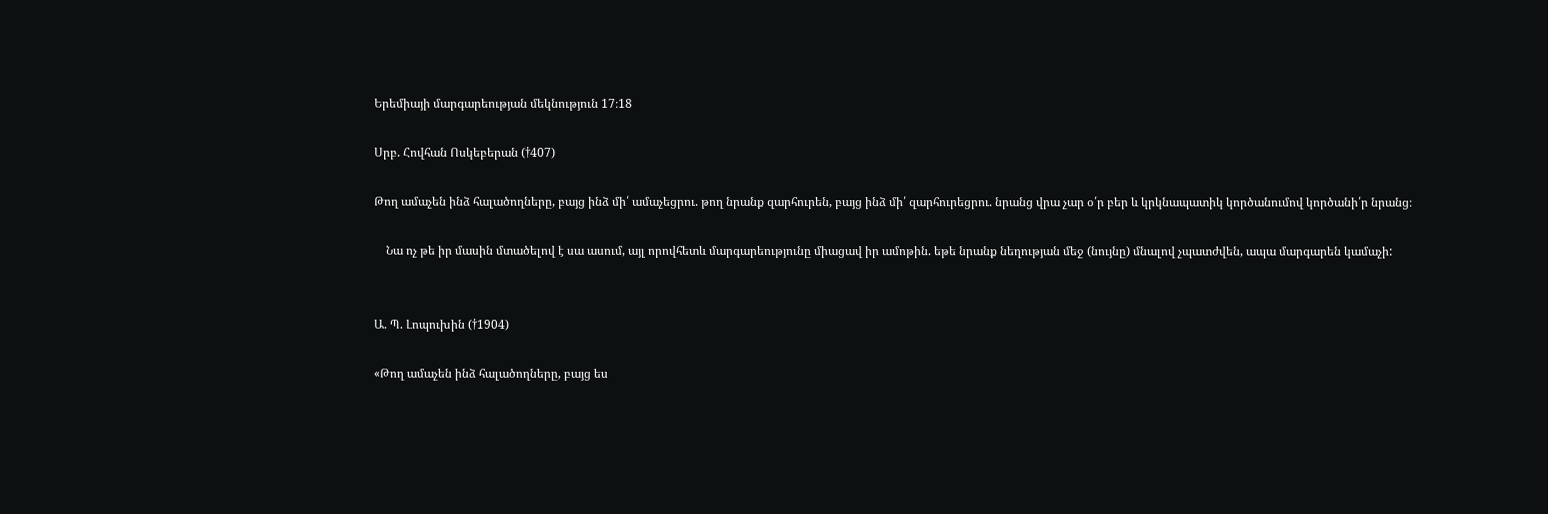Երեմիայի մարգարեության մեկնություն 17։18

Սրբ. Հովհան Ոսկեբերան (†407)

Թող ամաչեն ինձ հալածողները, բայց ինձ մի՛ ամաչեցրու. թող նրանք զարհուրեն, բայց ինձ մի՛ զարհուրեցրու. նրանց վրա չար օ՛ր բեր և կրկնապատիկ կործանումով կործանի՛ր նրանց։

    Նա ոչ թե իր մասին մտածելով է սա ասում, այլ որովհետև մարգարեությունը միացավ իր ամոթին. եթե նրանք նեղության մեջ (նույնը) մնալով չպատժվեն, ապա մարգարեն կամաչի:


Ա. Պ. Լոպուխին (†1904)

«Թող ամաչեն ինձ հալածողները, բայց ես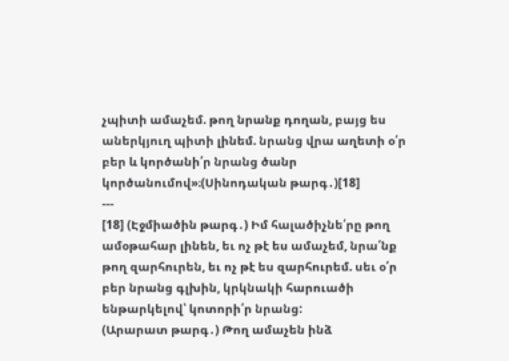չպիտի ամաչեմ. թող նրանք դողան, բայց ես աներկյուղ պիտի լինեմ. նրանց վրա աղետի օ՛ր բեր և կործանի՛ր նրանց ծանր կործանումով»։(Սինոդական թարգ․)[18]
---
[18] (Էջմիածին թարգ․) Իմ հալածիչնե՛րը թող ամօթահար լինեն, եւ ոչ թէ ես ամաչեմ, նրա՛նք թող զարհուրեն, եւ ոչ թէ ես զարհուրեմ. սեւ օ՛ր բեր նրանց գլխին, կրկնակի հարուածի ենթարկելով՝ կոտորի՛ր նրանց:
(Արարատ թարգ․) Թող ամաչեն ինձ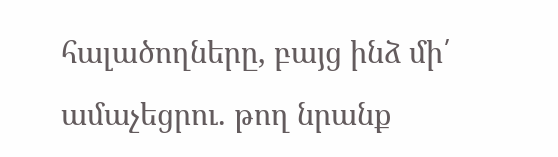հալածողները, բայց ինձ մի՛ ամաչեցրու. թող նրանք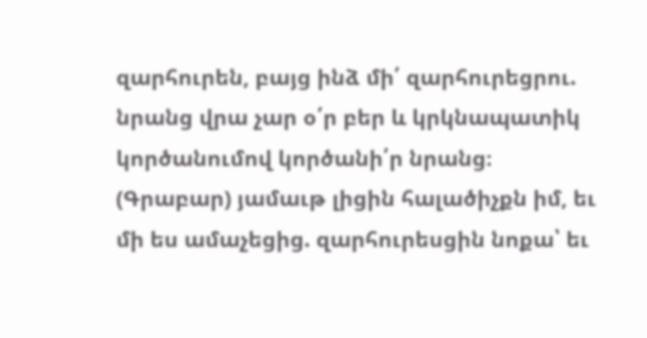զարհուրեն, բայց ինձ մի՛ զարհուրեցրու. նրանց վրա չար օ՛ր բեր և կրկնապատիկ կործանումով կործանի՛ր նրանց։
(Գրաբար) յամաւթ լիցին հալածիչքն իմ, եւ մի ես ամաչեցից. զարհուրեսցին նոքա՝ եւ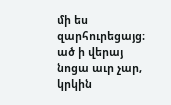մի ես զարհուրեցայց։ ած ի վերայ նոցա աւր չար, կրկին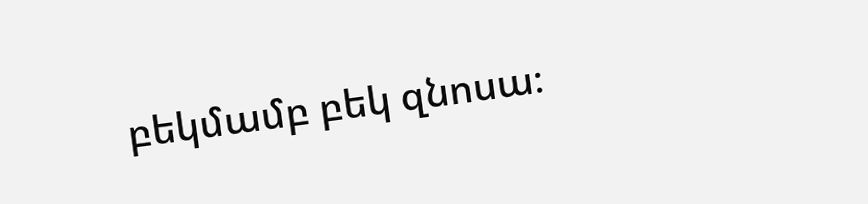բեկմամբ բեկ զնոսա։